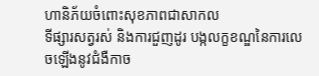ហានិភ័យចំពោះសុខភាពជាសាកល
ទីផ្សារសត្វរស់ និងការជួញដូរ បង្កលក្ខខណ្ឌនៃការលេចឡើងនូវជំងឺកាច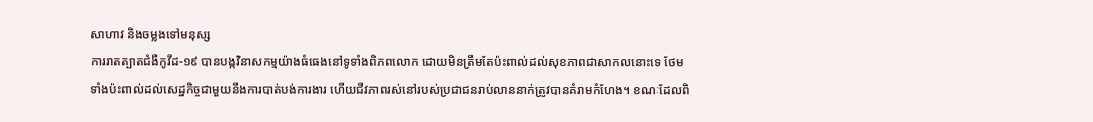សាហាវ និងចម្លងទៅមនុស្ស
ការរាតត្បាតជំងឺកូវីដ-១៩ បានបង្កវិនាសកម្មយ៉ាងធំធេងនៅទូទាំងពិភពលោក ដោយមិនត្រឹមតែប៉ះពាល់ដល់សុខភាពជាសាកលនោះទេ ថែមទាំងប៉ះពាល់ដល់សេដ្ឋកិច្ចជាមួយនឹងការបាត់បង់ការងារ ហើយជីវភាពរស់នៅរបស់ប្រជាជនរាប់លាននាក់ត្រូវបានគំរាមកំហែង។ ខណៈដែលពិ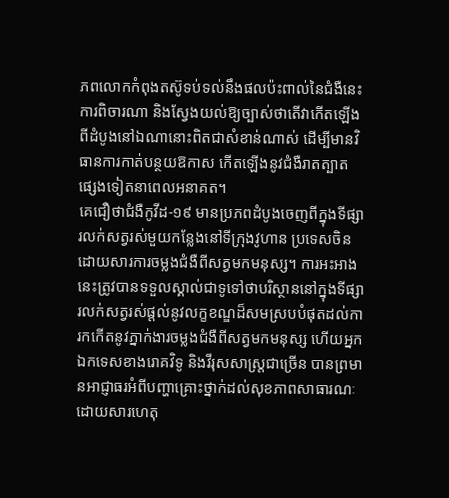ភពលោកកំពុងតស៊ូទប់ទល់នឹងផលប៉ះពាល់នៃជំងឺនេះ ការពិចារណា និងស្វែងយល់ឱ្យច្បាស់ថាតើវាកើតឡើងពីដំបូងនៅឯណានោះពិតជាសំខាន់ណាស់ ដើម្បីមានវិធានការកាត់បន្ថយឱកាស កើតឡើងនូវជំងឺរាតត្បាតផ្សេងទៀតនាពេលអនាគត។
គេជឿថាជំងឺកូវីដ-១៩ មានប្រភពដំបូងចេញពីក្នុងទីផ្សារលក់សត្វរស់មួយកន្លែងនៅទីក្រុងវូហាន ប្រទេសចិន ដោយសារការចម្លងជំងឺពីសត្វមកមនុស្ស។ ការអះអាងនេះត្រូវបានទទួលស្គាល់ជាទូទៅថាបរិស្ថាននៅក្នុងទីផ្សារលក់សត្វរស់ផ្ដល់នូវលក្ខខណ្ឌដ៏សមស្របបំផុតដល់ការកកើតនូវភ្នាក់ងារចម្លងជំងឺពីសត្វមកមនុស្ស ហើយអ្នកឯកទេសខាងរោគវិទូ និងវីរុសសាស្ត្រជាច្រើន បានព្រមានអាជ្ញាធរអំពីបញ្ហាគ្រោះថ្នាក់ដល់សុខភាពសាធារណៈដោយសារហេតុ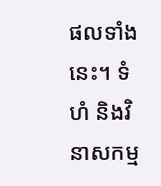ផលទាំងនេះ។ ទំហំ និងវិនាសកម្ម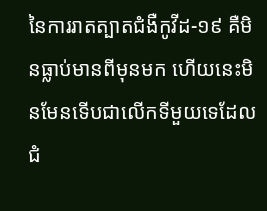នៃការរាតត្បាតជំងឺកូវីដ-១៩ គឺមិនធ្លាប់មានពីមុនមក ហើយនេះមិនមែនទើបជាលើកទីមួយទេដែលជំ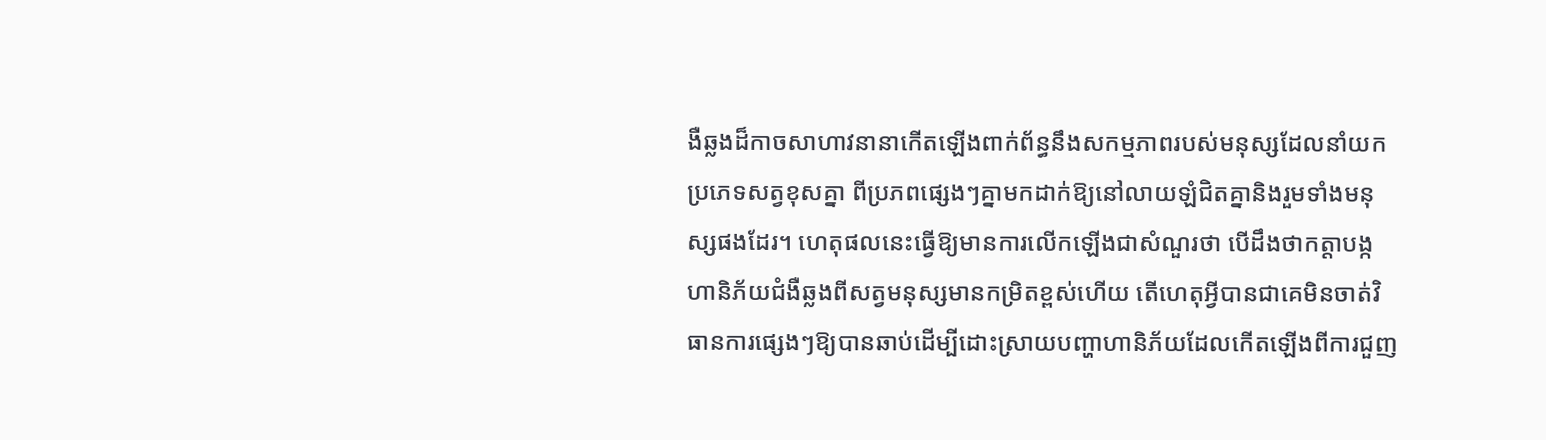ងឺឆ្លងដ៏កាចសាហាវនានាកើតឡើងពាក់ព័ន្ធនឹងសកម្មភាពរបស់មនុស្សដែលនាំយកប្រភេទសត្វខុសគ្នា ពីប្រភពផ្សេងៗគ្នាមកដាក់ឱ្យនៅលាយឡំជិតគ្នានិងរួមទាំងមនុស្សផងដែរ។ ហេតុផលនេះធ្វើឱ្យមានការលើកឡើងជាសំណួរថា បើដឹងថាកត្តាបង្កហានិភ័យជំងឺឆ្លងពីសត្វមនុស្សមានកម្រិតខ្ពស់ហើយ តើហេតុអ្វីបានជាគេមិនចាត់វិធានការផ្សេងៗឱ្យបានឆាប់ដើម្បីដោះស្រាយបញ្ហាហានិភ័យដែលកើតឡើងពីការជួញ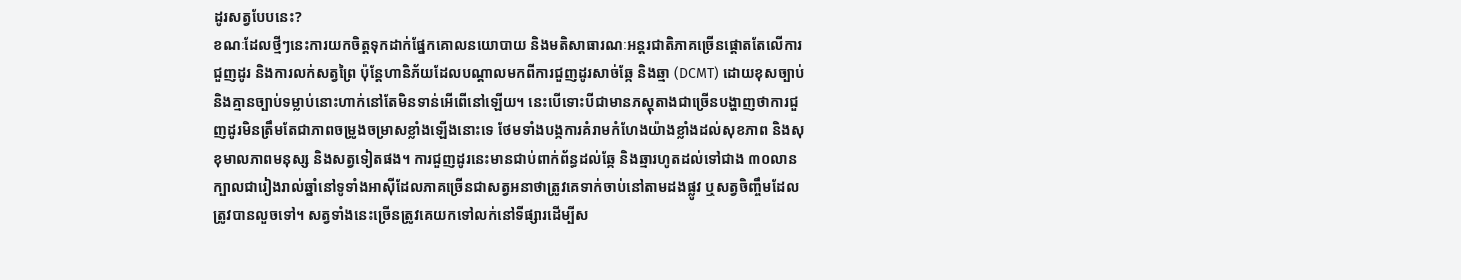ដូរសត្វបែបនេះ?
ខណៈដែលថ្មីៗនេះការយកចិត្តទុកដាក់ផ្នែកគោលនយោបាយ និងមតិសាធារណៈអន្តរជាតិភាគច្រើនផ្តោតតែលើការជួញដូរ និងការលក់សត្វព្រៃ ប៉ុន្តែហានិភ័យដែលបណ្ដាលមកពីការជួញដូរសាច់ឆ្កែ និងឆ្មា (DCMT) ដោយខុសច្បាប់ និងគ្មានច្បាប់ទម្លាប់នោះហាក់នៅតែមិនទាន់អើពើនៅឡើយ។ នេះបើទោះបីជាមានភស្តុតាងជាច្រើនបង្ហាញថាការជួញដូរមិនត្រឹមតែជាភាពចម្រូងចម្រាសខ្លាំងឡើងនោះទេ ថែមទាំងបង្កការគំរាមកំហែងយ៉ាងខ្លាំងដល់សុខភាព និងសុខុមាលភាពមនុស្ស និងសត្វទៀតផង។ ការជួញដូរនេះមានជាប់ពាក់ព័ន្ធដល់ឆ្កែ និងឆ្មារហូតដល់ទៅជាង ៣០លានក្បាលជារៀងរាល់ឆ្នាំនៅទូទាំងអាស៊ីដែលភាគច្រើនជាសត្វអនាថាត្រូវគេទាក់ចាប់នៅតាមដងផ្លូវ ឬសត្វចិញ្ចឹមដែលត្រូវបានលួចទៅ។ សត្វទាំងនេះច្រើនត្រូវគេយកទៅលក់នៅទីផ្សារដើម្បីស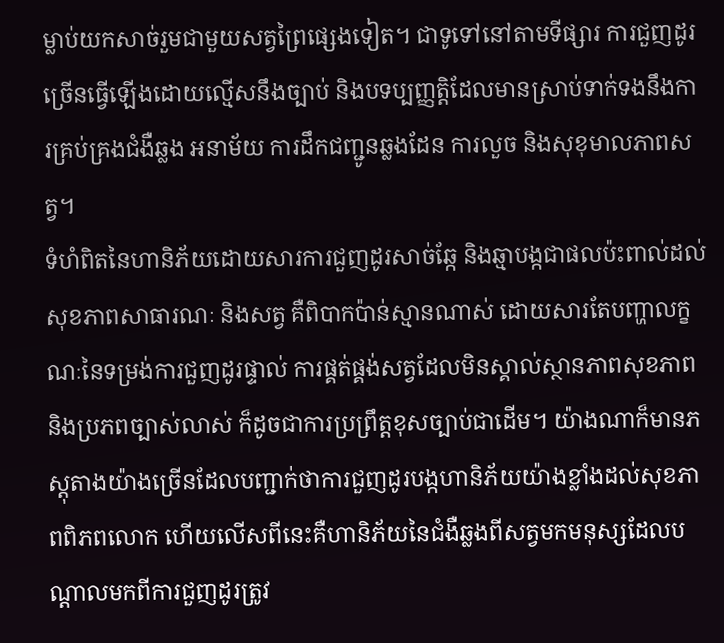ម្លាប់យកសាច់រួមជាមួយសត្វព្រៃផ្សេងទៀត។ ជាទូទៅនៅតាមទីផ្សារ ការជួញដូរច្រើនធ្វើឡើងដោយល្មើសនឹងច្បាប់ និងបទប្បញ្ញត្តិដែលមានស្រាប់ទាក់ទងនឹងការគ្រប់គ្រងជំងឺឆ្លង អនាម័យ ការដឹកជញ្ជូនឆ្លងដែន ការលួច និងសុខុមាលភាពសត្វ។
ទំហំពិតនៃហានិភ័យដោយសារការជួញដូរសាច់ឆ្កែ និងឆ្មាបង្កជាផលប៉ះពាល់ដល់សុខភាពសាធារណៈ និងសត្វ គឺពិបាកប៉ាន់ស្មានណាស់ ដោយសារតែបញ្ហាលក្ខណៈនៃទម្រង់ការជួញដូរផ្ទាល់ ការផ្គត់ផ្គង់សត្វដែលមិនស្គាល់ស្ថានភាពសុខភាព និងប្រភពច្បាស់លាស់ ក៏ដូចជាការប្រព្រឹត្តខុសច្បាប់ជាដើម។ យ៉ាងណាក៏មានភស្តុតាងយ៉ាងច្រើនដែលបញ្ជាក់ថាការជួញដូរបង្កហានិភ័យយ៉ាងខ្លាំងដល់សុខភាពពិភពលោក ហើយលើសពីនេះគឺហានិភ័យនៃជំងឺឆ្លងពីសត្វមកមនុស្សដែលបណ្ដាលមកពីការជួញដូរត្រូវ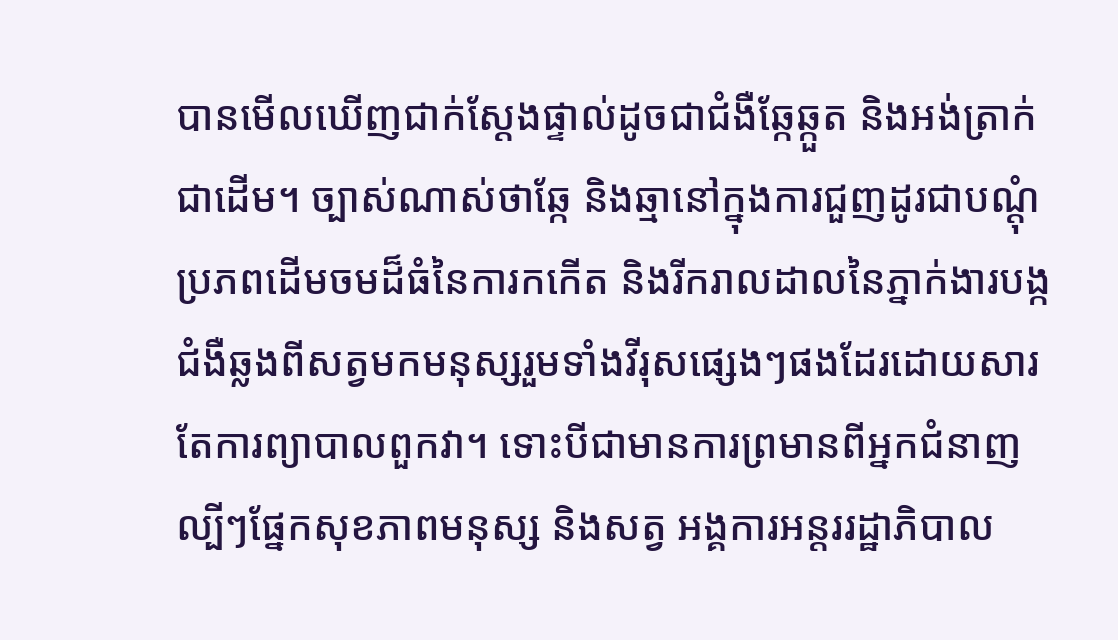បានមើលឃើញជាក់ស្ដែងផ្ទាល់ដូចជាជំងឺឆ្កែឆ្កួត និងអង់ត្រាក់ជាដើម។ ច្បាស់ណាស់ថាឆ្កែ និងឆ្មានៅក្នុងការជួញដូរជាបណ្ដុំប្រភពដើមចមដ៏ធំនៃការកកើត និងរីករាលដាលនៃភ្នាក់ងារបង្កជំងឺឆ្លងពីសត្វមកមនុស្សរួមទាំងវីរុសផ្សេងៗផងដែរដោយសារតែការព្យាបាលពួកវា។ ទោះបីជាមានការព្រមានពីអ្នកជំនាញល្បីៗផ្នែកសុខភាពមនុស្ស និងសត្វ អង្គការអន្តររដ្ឋាភិបាល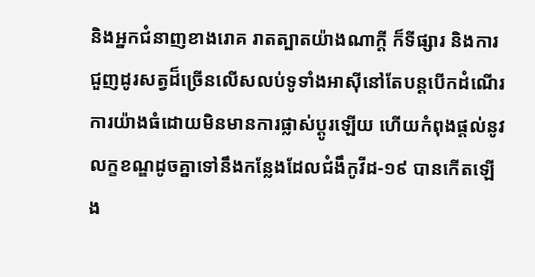និងអ្នកជំនាញខាងរោគ រាតត្បាតយ៉ាងណាក្ដី ក៏ទីផ្សារ និងការជួញដូរសត្វដ៏ច្រើនលើសលប់ទូទាំងអាស៊ីនៅតែបន្តបើកដំណើរការយ៉ាងធំដោយមិនមានការផ្លាស់ប្តូរឡើយ ហើយកំពុងផ្ដល់នូវលក្ខខណ្ឌដូចគ្នាទៅនឹងកន្លែងដែលជំងឹកូវីដ-១៩ បានកើតឡើង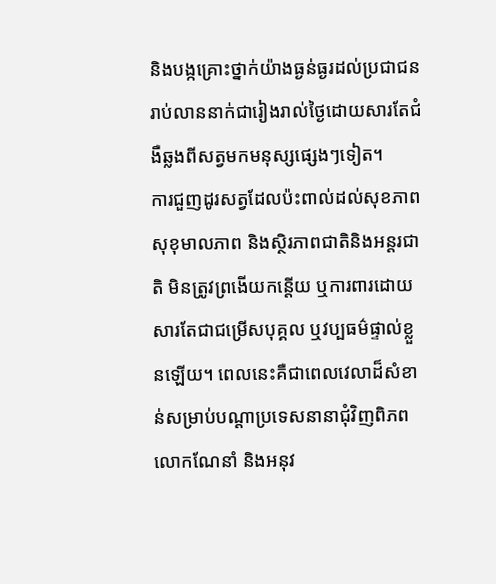និងបង្កគ្រោះថ្នាក់យ៉ាងធ្ងន់ធ្ងរដល់ប្រជាជនរាប់លាននាក់ជារៀងរាល់ថ្ងៃដោយសារតែជំងឺឆ្លងពីសត្វមកមនុស្សផ្សេងៗទៀត។
ការជួញដូរសត្វដែលប៉ះពាល់ដល់សុខភាព សុខុមាលភាព និងស្ថិរភាពជាតិនិងអន្តរជាតិ មិនត្រូវព្រងើយកន្តើយ ឬការពារដោយសារតែជាជម្រើសបុគ្គល ឬវប្បធម៌ផ្ទាល់ខ្លួនឡើយ។ ពេលនេះគឺជាពេលវេលាដ៏សំខាន់សម្រាប់បណ្ដាប្រទេសនានាជុំវិញពិភពលោកណែនាំ និងអនុវ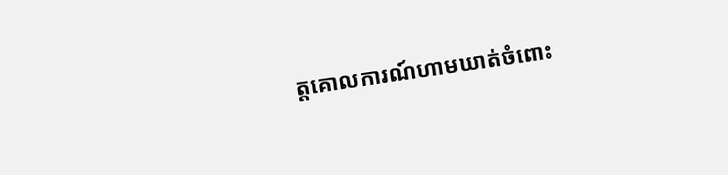ត្តគោលការណ៍ហាមឃាត់ចំពោះ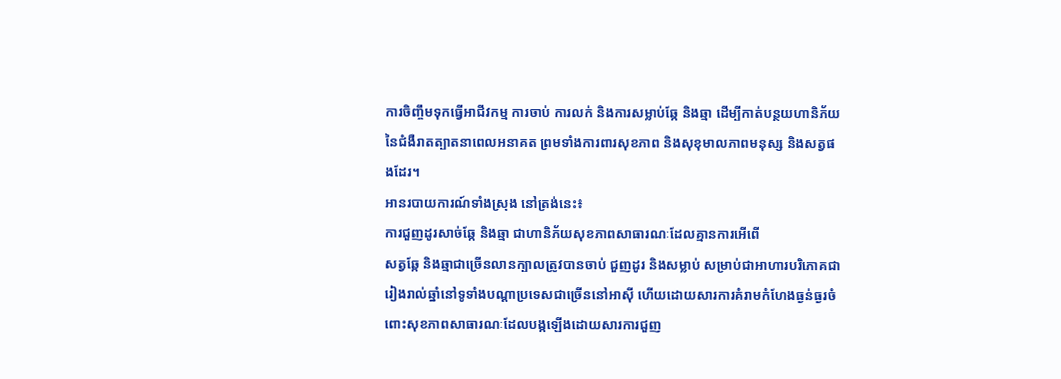ការចិញ្ចឹមទុកធ្វើអាជីវកម្ម ការចាប់ ការលក់ និងការសម្លាប់ឆ្កែ និងឆ្មា ដើម្បីកាត់បន្ថយហានិភ័យនៃជំងឺរាតត្បាតនាពេលអនាគត ព្រមទាំងការពារសុខភាព និងសុខុមាលភាពមនុស្ស និងសត្វផងដែរ។
អានរបាយការណ៍ទាំងស្រុង នៅត្រង់នេះ៖
ការជួញដូរសាច់ឆ្កែ និងឆ្មា ជាហានិភ័យសុខភាពសាធារណៈដែលគ្មានការអើពើ
សត្វឆ្កែ និងឆ្មាជាច្រើនលានក្បាលត្រូវបានចាប់ ជួញដូរ និងសម្លាប់ សម្រាប់ជាអាហារបរិភោគជារៀងរាល់ឆ្នាំនៅទូទាំងបណ្ដាប្រទេសជាច្រើននៅអាស៊ី ហើយដោយសារការគំរាមកំហែងធ្ងន់ធ្ងរចំពោះសុខភាពសាធារណៈដែលបង្កឡើងដោយសារការជួញ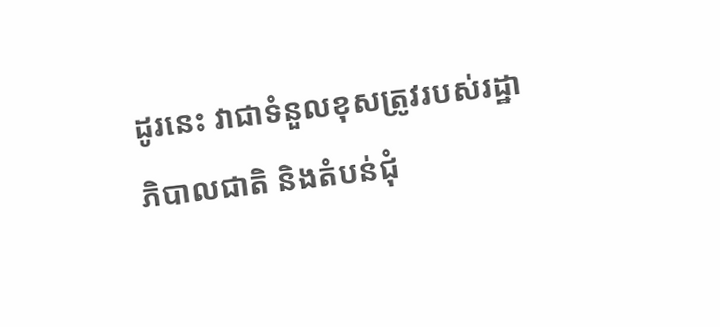ដូរនេះ វាជាទំនួលខុសត្រូវរបស់រដ្ឋាភិបាលជាតិ និងតំបន់ជុំ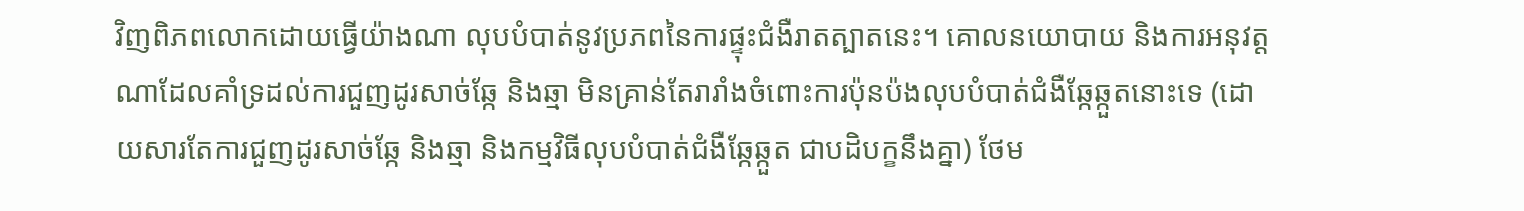វិញពិភពលោកដោយធ្វើយ៉ាងណា លុបបំបាត់នូវប្រភពនៃការផ្ទុះជំងឺរាតត្បាតនេះ។ គោលនយោបាយ និងការអនុវត្តណាដែលគាំទ្រដល់ការជួញដូរសាច់ឆ្កែ និងឆ្មា មិនគ្រាន់តែរារាំងចំពោះការប៉ុនប៉ងលុបបំបាត់ជំងឺឆ្កែឆ្កួតនោះទេ (ដោយសារតែការជួញដូរសាច់ឆ្កែ និងឆ្មា និងកម្មវិធីលុបបំបាត់ជំងឺឆ្កែឆ្កួត ជាបដិបក្ខនឹងគ្នា) ថែម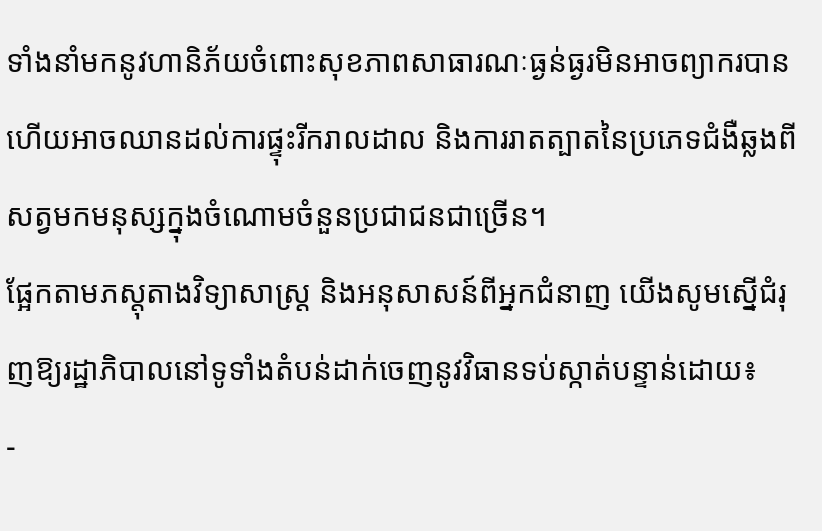ទាំងនាំមកនូវហានិភ័យចំពោះសុខភាពសាធារណៈធ្ងន់ធ្ងរមិនអាចព្យាករបាន ហើយអាចឈានដល់ការផ្ទុះរីករាលដាល និងការរាតត្បាតនៃប្រភេទជំងឺឆ្លងពីសត្វមកមនុស្សក្នុងចំណោមចំនួនប្រជាជនជាច្រើន។
ផ្អែកតាមភស្តុតាងវិទ្យាសាស្រ្ត និងអនុសាសន៍ពីអ្នកជំនាញ យើងសូមស្នើជំរុញឱ្យរដ្ឋាភិបាលនៅទូទាំងតំបន់ដាក់ចេញនូវវិធានទប់ស្កាត់បន្ទាន់ដោយ៖
-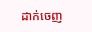ដាក់ចេញ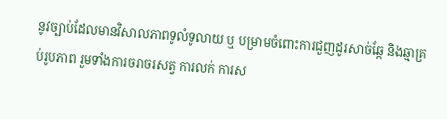នូវច្បាប់ដែលមានវិសាលភាពទូលំទូលាយ ឬ បម្រាមចំពោះការជួញដូរសាច់ឆ្កែ និងឆ្មាគ្រប់រូបភាព រួមទាំងការចរាចរសត្វ ការលក់ ការស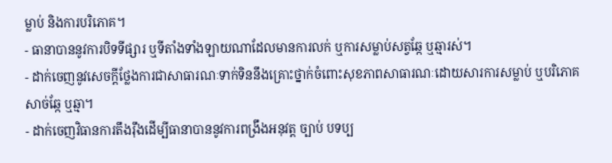ម្លាប់ និងការបរិភោគ។
- ធានាបាននូវការបិទទីផ្សារ ឬទីតាំងទាំងឡាយណាដែលមានការលក់ ឬការសម្លាប់សត្វឆ្កែ ឬឆ្មារស់។
- ដាក់ចេញនូវសេចក្តីថ្លែងការជាសាធារណៈទាក់ទិននឹងគ្រោះថ្នាក់ចំពោះសុខភាពសាធារណៈដោយសារការសម្លាប់ ឬបរិភោគសាច់ឆ្កែ ឬឆ្មា។
- ដាក់ចេញវិធានការតឹងរ៉ឹងដើម្បីធានាបាននូវការពង្រឹងអនុវត្ត ច្បាប់ បទប្ប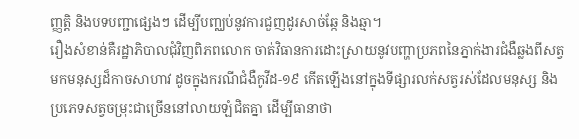ញ្ញត្តិ និងបទបញ្ជាផ្សេងៗ ដើម្បីបញ្ឈប់នូវការជួញដូរសាច់ឆ្កែ និងឆ្មា។
រឿងសំខាន់គឺរដ្ឋាភិបាលជុំវិញពិភពលោក ចាត់វិធានការដោះស្រាយនូវបញ្ហាប្រភពនៃភ្នាក់ងារជំងឺឆ្លងពីសត្វមកមនុស្សដ៏កាចសាហាវ ដូចក្នុងករណីជំងឺកូវីដ-១៩ កើតឡើងនៅក្នុងទីផ្សារលក់សត្វរស់ដែលមនុស្ស និងប្រភេទសត្វចម្រុះជាច្រើននៅលាយឡំជិតគ្នា ដើម្បីធានាថា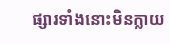ផ្សារទាំងនោះមិនក្លាយ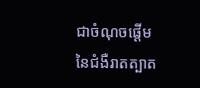ជាចំណុចផ្តើមនៃជំងឺរាតត្បាត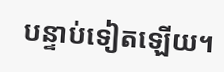បន្ទាប់ទៀតឡើយ។